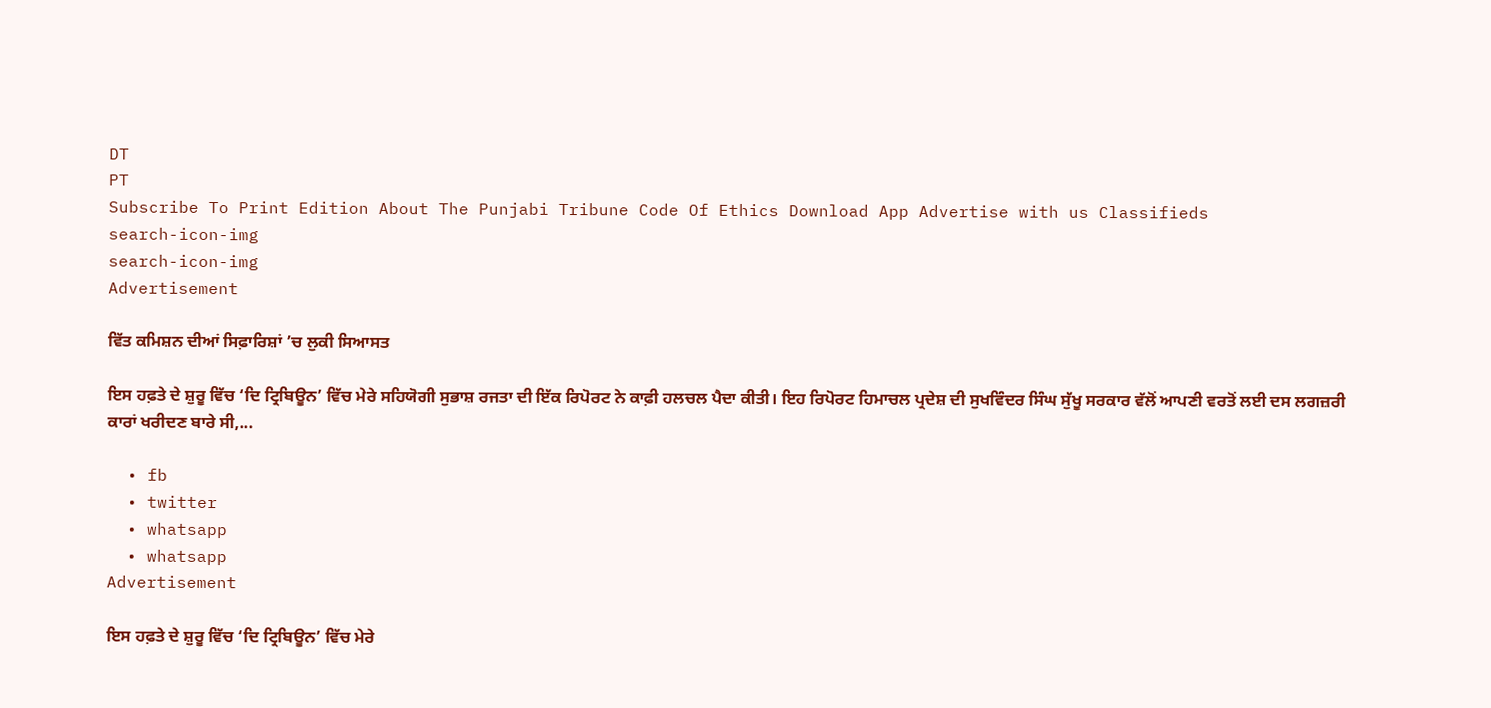DT
PT
Subscribe To Print Edition About The Punjabi Tribune Code Of Ethics Download App Advertise with us Classifieds
search-icon-img
search-icon-img
Advertisement

ਵਿੱਤ ਕਮਿਸ਼ਨ ਦੀਆਂ ਸਿਫ਼ਾਰਿਸ਼ਾਂ ’ਚ ਲੁਕੀ ਸਿਆਸਤ

ਇਸ ਹਫ਼ਤੇ ਦੇ ਸ਼ੁਰੂ ਵਿੱਚ ‘ਦਿ ਟ੍ਰਿਬਿਊਨ’ ਵਿੱਚ ਮੇਰੇ ਸਹਿਯੋਗੀ ਸੁਭਾਸ਼ ਰਜਤਾ ਦੀ ਇੱਕ ਰਿਪੋਰਟ ਨੇ ਕਾਫ਼ੀ ਹਲਚਲ ਪੈਦਾ ਕੀਤੀ। ਇਹ ਰਿਪੋਰਟ ਹਿਮਾਚਲ ਪ੍ਰਦੇਸ਼ ਦੀ ਸੁਖਵਿੰਦਰ ਸਿੰਘ ਸੁੱਖੂ ਸਰਕਾਰ ਵੱਲੋਂ ਆਪਣੀ ਵਰਤੋਂ ਲਈ ਦਸ ਲਗਜ਼ਰੀ ਕਾਰਾਂ ਖਰੀਦਣ ਬਾਰੇ ਸੀ,...

  • fb
  • twitter
  • whatsapp
  • whatsapp
Advertisement

ਇਸ ਹਫ਼ਤੇ ਦੇ ਸ਼ੁਰੂ ਵਿੱਚ ‘ਦਿ ਟ੍ਰਿਬਿਊਨ’ ਵਿੱਚ ਮੇਰੇ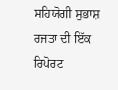ਸਹਿਯੋਗੀ ਸੁਭਾਸ਼ ਰਜਤਾ ਦੀ ਇੱਕ ਰਿਪੋਰਟ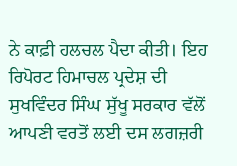ਨੇ ਕਾਫ਼ੀ ਹਲਚਲ ਪੈਦਾ ਕੀਤੀ। ਇਹ ਰਿਪੋਰਟ ਹਿਮਾਚਲ ਪ੍ਰਦੇਸ਼ ਦੀ ਸੁਖਵਿੰਦਰ ਸਿੰਘ ਸੁੱਖੂ ਸਰਕਾਰ ਵੱਲੋਂ ਆਪਣੀ ਵਰਤੋਂ ਲਈ ਦਸ ਲਗਜ਼ਰੀ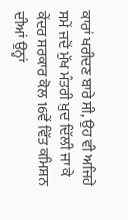ਕਾਰਾਂ ਖਰੀਦਣ ਬਾਰੇ ਸੀ, ਉਹ ਵੀ ਅਜਿਹੇ ਸਮੇਂ ਜਦੋਂ ਮੁੱਖ ਮੰਤਰੀ ਖ਼ੁਦ ਦਿੱਲੀ ਜਾ ਕੇ ਕੇਂਦਰ ਸਰਕਾਰ ਕੋਲ 16ਵੇਂ ਵਿੱਤ ਕਮਿਸ਼ਨ ਦੀਆਂ ਉਨ੍ਹਾਂ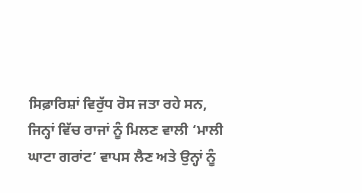ਸਿਫ਼ਾਰਿਸ਼ਾਂ ਵਿਰੁੱਧ ਰੋਸ ਜਤਾ ਰਹੇ ਸਨ, ਜਿਨ੍ਹਾਂ ਵਿੱਚ ਰਾਜਾਂ ਨੂੰ ਮਿਲਣ ਵਾਲੀ ‘ਮਾਲੀ ਘਾਟਾ ਗਰਾਂਟ’ ਵਾਪਸ ਲੈਣ ਅਤੇ ਉਨ੍ਹਾਂ ਨੂੰ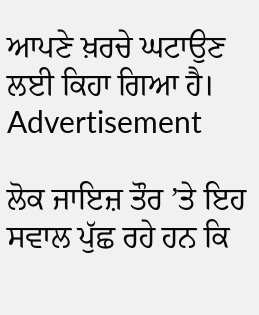ਆਪਣੇ ਖ਼ਰਚੇ ਘਟਾਉਣ ਲਈ ਕਿਹਾ ਗਿਆ ਹੈ।
Advertisement

ਲੋਕ ਜਾਇਜ਼ ਤੌਰ ’ਤੇ ਇਹ ਸਵਾਲ ਪੁੱਛ ਰਹੇ ਹਨ ਕਿ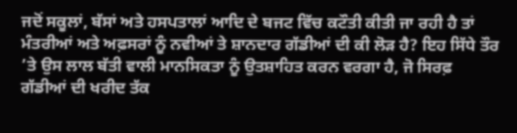ਜਦੋਂ ਸਕੂਲਾਂ, ਬੱਸਾਂ ਅਤੇ ਹਸਪਤਾਲਾਂ ਆਦਿ ਦੇ ਬਜਟ ਵਿੱਚ ਕਟੌਤੀ ਕੀਤੀ ਜਾ ਰਹੀ ਹੈ ਤਾਂ ਮੰਤਰੀਆਂ ਅਤੇ ਅਫ਼ਸਰਾਂ ਨੂੰ ਨਵੀਆਂ ਤੇ ਸ਼ਾਨਦਾਰ ਗੱਡੀਆਂ ਦੀ ਕੀ ਲੋੜ ਹੈ? ਇਹ ਸਿੱਧੇ ਤੌਰ ’ਤੇ ਉਸ ਲਾਲ ਬੱਤੀ ਵਾਲੀ ਮਾਨਸਿਕਤਾ ਨੂੰ ਉਤਸ਼ਾਹਿਤ ਕਰਨ ਵਰਗਾ ਹੈ, ਜੋ ਸਿਰਫ਼ ਗੱਡੀਆਂ ਦੀ ਖਰੀਦ ਤੱਕ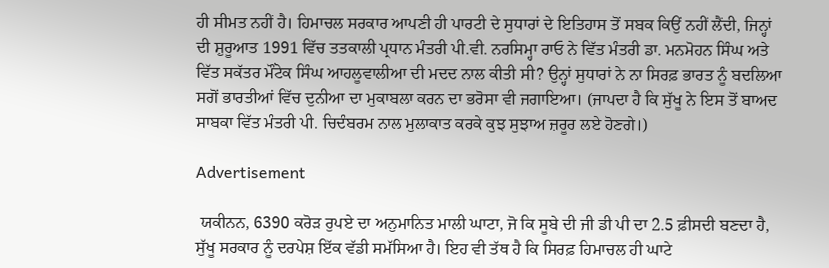ਹੀ ਸੀਮਤ ਨਹੀਂ ਹੈ। ਹਿਮਾਚਲ ਸਰਕਾਰ ਆਪਣੀ ਹੀ ਪਾਰਟੀ ਦੇ ਸੁਧਾਰਾਂ ਦੇ ਇਤਿਹਾਸ ਤੋਂ ਸਬਕ ਕਿਉਂ ਨਹੀਂ ਲੈਂਦੀ, ਜਿਨ੍ਹਾਂ ਦੀ ਸ਼ੁਰੂਆਤ 1991 ਵਿੱਚ ਤਤਕਾਲੀ ਪ੍ਰਧਾਨ ਮੰਤਰੀ ਪੀ.ਵੀ. ਨਰਸਿਮ੍ਹਾ ਰਾਓ ਨੇ ਵਿੱਤ ਮੰਤਰੀ ਡਾ. ਮਨਮੋਹਨ ਸਿੰਘ ਅਤੇ ਵਿੱਤ ਸਕੱਤਰ ਮੌਂਟੇਕ ਸਿੰਘ ਆਹਲੂਵਾਲੀਆ ਦੀ ਮਦਦ ਨਾਲ ਕੀਤੀ ਸੀ? ਉਨ੍ਹਾਂ ਸੁਧਾਰਾਂ ਨੇ ਨਾ ਸਿਰਫ਼ ਭਾਰਤ ਨੂੰ ਬਦਲਿਆ ਸਗੋਂ ਭਾਰਤੀਆਂ ਵਿੱਚ ਦੁਨੀਆ ਦਾ ਮੁਕਾਬਲਾ ਕਰਨ ਦਾ ਭਰੋਸਾ ਵੀ ਜਗਾਇਆ। (ਜਾਪਦਾ ਹੈ ਕਿ ਸੁੱਖੂ ਨੇ ਇਸ ਤੋਂ ਬਾਅਦ ਸਾਬਕਾ ਵਿੱਤ ਮੰਤਰੀ ਪੀ. ਚਿਦੰਬਰਮ ਨਾਲ ਮੁਲਾਕਾਤ ਕਰਕੇ ਕੁਝ ਸੁਝਾਅ ਜ਼ਰੂਰ ਲਏ ਹੋਣਗੇ।)

Advertisement

 ਯਕੀਨਨ, 6390 ਕਰੋੜ ਰੁਪਏ ਦਾ ਅਨੁਮਾਨਿਤ ਮਾਲੀ ਘਾਟਾ, ਜੋ ਕਿ ਸੂਬੇ ਦੀ ਜੀ ਡੀ ਪੀ ਦਾ 2.5 ਫ਼ੀਸਦੀ ਬਣਦਾ ਹੈ, ਸੁੱਖੂ ਸਰਕਾਰ ਨੂੰ ਦਰਪੇਸ਼ ਇੱਕ ਵੱਡੀ ਸਮੱਸਿਆ ਹੈ। ਇਹ ਵੀ ਤੱਥ ਹੈ ਕਿ ਸਿਰਫ਼ ਹਿਮਾਚਲ ਹੀ ਘਾਟੇ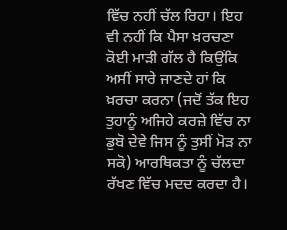ਵਿੱਚ ਨਹੀਂ ਚੱਲ ਰਿਹਾ। ਇਹ ਵੀ ਨਹੀਂ ਕਿ ਪੈਸਾ ਖ਼ਰਚਣਾ ਕੋਈ ਮਾੜੀ ਗੱਲ ਹੈ ਕਿਉਂਕਿ ਅਸੀਂ ਸਾਰੇ ਜਾਣਦੇ ਹਾਂ ਕਿ ਖ਼ਰਚਾ ਕਰਨਾ (ਜਦੋਂ ਤੱਕ ਇਹ ਤੁਹਾਨੂੰ ਅਜਿਹੇ ਕਰਜ਼ੇ ਵਿੱਚ ਨਾ ਡੁਬੋ ਦੇਵੇ ਜਿਸ ਨੂੰ ਤੁਸੀਂ ਮੋੜ ਨਾ ਸਕੋ) ਆਰਥਿਕਤਾ ਨੂੰ ਚੱਲਦਾ ਰੱਖਣ ਵਿੱਚ ਮਦਦ ਕਰਦਾ ਹੈ।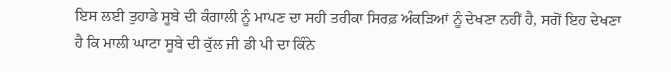ਇਸ ਲਈ ਤੁਹਾਡੇ ਸੂਬੇ ਦੀ ਕੰਗਾਲੀ ਨੂੰ ਮਾਪਣ ਦਾ ਸਹੀ ਤਰੀਕਾ ਸਿਰਫ਼ ਅੰਕੜਿਆਂ ਨੂੰ ਦੇਖਣਾ ਨਹੀਂ ਹੈ, ਸਗੋਂ ਇਹ ਦੇਖਣਾ ਹੈ ਕਿ ਮਾਲੀ ਘਾਟਾ ਸੂਬੇ ਦੀ ਕੁੱਲ ਜੀ ਡੀ ਪੀ ਦਾ ਕਿੰਨੇ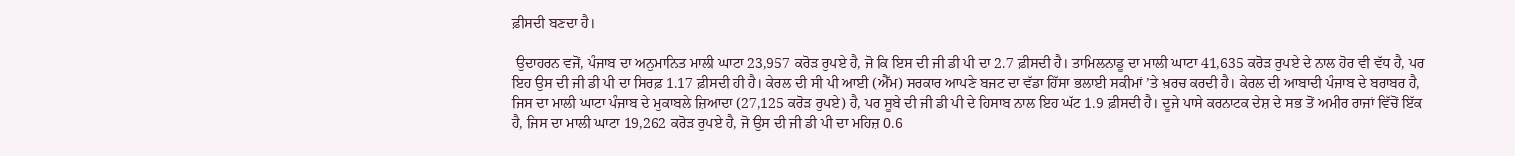ਫ਼ੀਸਦੀ ਬਣਦਾ ਹੈ।

 ਉਦਾਹਰਨ ਵਜੋਂ, ਪੰਜਾਬ ਦਾ ਅਨੁਮਾਨਿਤ ਮਾਲੀ ਘਾਟਾ 23,957 ਕਰੋੜ ਰੁਪਏ ਹੈ, ਜੋ ਕਿ ਇਸ ਦੀ ਜੀ ਡੀ ਪੀ ਦਾ 2.7 ਫ਼ੀਸਦੀ ਹੈ। ਤਾਮਿਲਨਾਡੂ ਦਾ ਮਾਲੀ ਘਾਟਾ 41,635 ਕਰੋੜ ਰੁਪਏ ਦੇ ਨਾਲ ਹੋਰ ਵੀ ਵੱਧ ਹੈ, ਪਰ ਇਹ ਉਸ ਦੀ ਜੀ ਡੀ ਪੀ ਦਾ ਸਿਰਫ਼ 1.17 ਫ਼ੀਸਦੀ ਹੀ ਹੈ। ਕੇਰਲ ਦੀ ਸੀ ਪੀ ਆਈ (ਐੱਮ) ਸਰਕਾਰ ਆਪਣੇ ਬਜਟ ਦਾ ਵੱਡਾ ਹਿੱਸਾ ਭਲਾਈ ਸਕੀਮਾਂ ’ਤੇ ਖ਼ਰਚ ਕਰਦੀ ਹੈ। ਕੇਰਲ ਦੀ ਆਬਾਦੀ ਪੰਜਾਬ ਦੇ ਬਰਾਬਰ ਹੈ, ਜਿਸ ਦਾ ਮਾਲੀ ਘਾਟਾ ਪੰਜਾਬ ਦੇ ਮੁਕਾਬਲੇ ਜ਼ਿਆਦਾ (27,125 ਕਰੋੜ ਰੁਪਏ) ਹੈ, ਪਰ ਸੂਬੇ ਦੀ ਜੀ ਡੀ ਪੀ ਦੇ ਹਿਸਾਬ ਨਾਲ ਇਹ ਘੱਟ 1.9 ਫ਼ੀਸਦੀ ਹੈ। ਦੂਜੇ ਪਾਸੇ ਕਰਨਾਟਕ ਦੇਸ਼ ਦੇ ਸਭ ਤੋਂ ਅਮੀਰ ਰਾਜਾਂ ਵਿੱਚੋਂ ਇੱਕ ਹੈ, ਜਿਸ ਦਾ ਮਾਲੀ ਘਾਟਾ 19,262 ਕਰੋੜ ਰੁਪਏ ਹੈ, ਜੋ ਉਸ ਦੀ ਜੀ ਡੀ ਪੀ ਦਾ ਮਹਿਜ਼ 0.6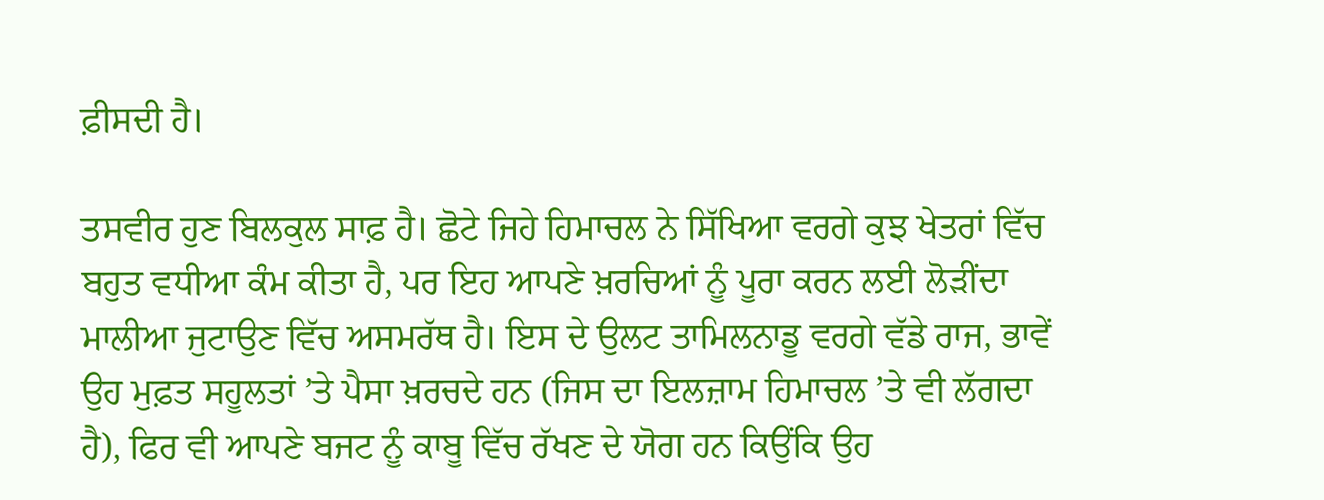ਫ਼ੀਸਦੀ ਹੈ।

ਤਸਵੀਰ ਹੁਣ ਬਿਲਕੁਲ ਸਾਫ਼ ਹੈ। ਛੋਟੇ ਜਿਹੇ ਹਿਮਾਚਲ ਨੇ ਸਿੱਖਿਆ ਵਰਗੇ ਕੁਝ ਖੇਤਰਾਂ ਵਿੱਚ ਬਹੁਤ ਵਧੀਆ ਕੰਮ ਕੀਤਾ ਹੈ, ਪਰ ਇਹ ਆਪਣੇ ਖ਼ਰਚਿਆਂ ਨੂੰ ਪੂਰਾ ਕਰਨ ਲਈ ਲੋੜੀਂਦਾ ਮਾਲੀਆ ਜੁਟਾਉਣ ਵਿੱਚ ਅਸਮਰੱਥ ਹੈ। ਇਸ ਦੇ ਉਲਟ ਤਾਮਿਲਨਾਡੂ ਵਰਗੇ ਵੱਡੇ ਰਾਜ, ਭਾਵੇਂ ਉਹ ਮੁਫ਼ਤ ਸਹੂਲਤਾਂ ’ਤੇ ਪੈਸਾ ਖ਼ਰਚਦੇ ਹਨ (ਜਿਸ ਦਾ ਇਲਜ਼ਾਮ ਹਿਮਾਚਲ ’ਤੇ ਵੀ ਲੱਗਦਾ ਹੈ), ਫਿਰ ਵੀ ਆਪਣੇ ਬਜਟ ਨੂੰ ਕਾਬੂ ਵਿੱਚ ਰੱਖਣ ਦੇ ਯੋਗ ਹਨ ਕਿਉਂਕਿ ਉਹ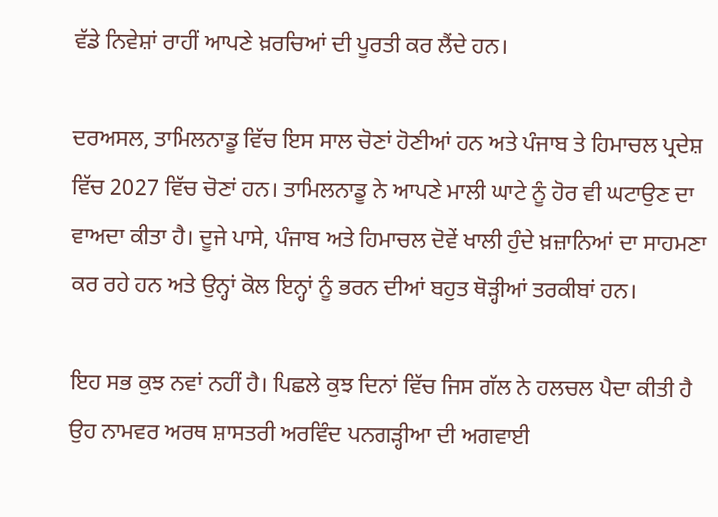ਵੱਡੇ ਨਿਵੇਸ਼ਾਂ ਰਾਹੀਂ ਆਪਣੇ ਖ਼ਰਚਿਆਂ ਦੀ ਪੂਰਤੀ ਕਰ ਲੈਂਦੇ ਹਨ।

ਦਰਅਸਲ, ਤਾਮਿਲਨਾਡੂ ਵਿੱਚ ਇਸ ਸਾਲ ਚੋਣਾਂ ਹੋਣੀਆਂ ਹਨ ਅਤੇ ਪੰਜਾਬ ਤੇ ਹਿਮਾਚਲ ਪ੍ਰਦੇਸ਼ ਵਿੱਚ 2027 ਵਿੱਚ ਚੋਣਾਂ ਹਨ। ਤਾਮਿਲਨਾਡੂ ਨੇ ਆਪਣੇ ਮਾਲੀ ਘਾਟੇ ਨੂੰ ਹੋਰ ਵੀ ਘਟਾਉਣ ਦਾ ਵਾਅਦਾ ਕੀਤਾ ਹੈ। ਦੂਜੇ ਪਾਸੇ, ਪੰਜਾਬ ਅਤੇ ਹਿਮਾਚਲ ਦੋਵੇਂ ਖਾਲੀ ਹੁੰਦੇ ਖ਼ਜ਼ਾਨਿਆਂ ਦਾ ਸਾਹਮਣਾ ਕਰ ਰਹੇ ਹਨ ਅਤੇ ਉਨ੍ਹਾਂ ਕੋਲ ਇਨ੍ਹਾਂ ਨੂੰ ਭਰਨ ਦੀਆਂ ਬਹੁਤ ਥੋੜ੍ਹੀਆਂ ਤਰਕੀਬਾਂ ਹਨ।

ਇਹ ਸਭ ਕੁਝ ਨਵਾਂ ਨਹੀਂ ਹੈ। ਪਿਛਲੇ ਕੁਝ ਦਿਨਾਂ ਵਿੱਚ ਜਿਸ ਗੱਲ ਨੇ ਹਲਚਲ ਪੈਦਾ ਕੀਤੀ ਹੈ ਉਹ ਨਾਮਵਰ ਅਰਥ ਸ਼ਾਸਤਰੀ ਅਰਵਿੰਦ ਪਨਗੜ੍ਹੀਆ ਦੀ ਅਗਵਾਈ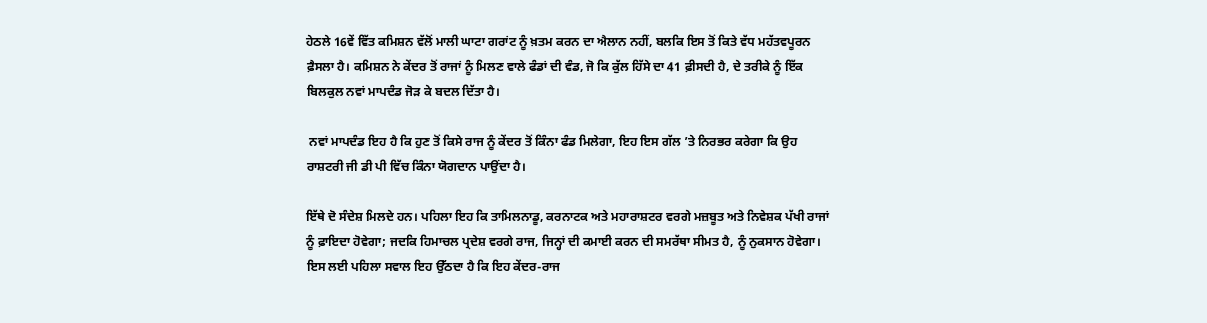ਹੇਠਲੇ 16ਵੇਂ ਵਿੱਤ ਕਮਿਸ਼ਨ ਵੱਲੋਂ ਮਾਲੀ ਘਾਟਾ ਗਰਾਂਟ ਨੂੰ ਖ਼ਤਮ ਕਰਨ ਦਾ ਐਲਾਨ ਨਹੀਂ, ਬਲਕਿ ਇਸ ਤੋਂ ਕਿਤੇ ਵੱਧ ਮਹੱਤਵਪੂਰਨ ਫ਼ੈਸਲਾ ਹੈ। ਕਮਿਸ਼ਨ ਨੇ ਕੇਂਦਰ ਤੋਂ ਰਾਜਾਂ ਨੂੰ ਮਿਲਣ ਵਾਲੇ ਫੰਡਾਂ ਦੀ ਵੰਡ, ਜੋ ਕਿ ਕੁੱਲ ਹਿੱਸੇ ਦਾ 41 ਫ਼ੀਸਦੀ ਹੈ, ਦੇ ਤਰੀਕੇ ਨੂੰ ਇੱਕ ਬਿਲਕੁਲ ਨਵਾਂ ਮਾਪਦੰਡ ਜੋੜ ਕੇ ਬਦਲ ਦਿੱਤਾ ਹੈ।

 ਨਵਾਂ ਮਾਪਦੰਡ ਇਹ ਹੈ ਕਿ ਹੁਣ ਤੋਂ ਕਿਸੇ ਰਾਜ ਨੂੰ ਕੇਂਦਰ ਤੋਂ ਕਿੰਨਾ ਫੰਡ ਮਿਲੇਗਾ, ਇਹ ਇਸ ਗੱਲ ’ਤੇ ਨਿਰਭਰ ਕਰੇਗਾ ਕਿ ਉਹ ਰਾਸ਼ਟਰੀ ਜੀ ਡੀ ਪੀ ਵਿੱਚ ਕਿੰਨਾ ਯੋਗਦਾਨ ਪਾਉਂਦਾ ਹੈ।

ਇੱਥੇ ਦੋ ਸੰਦੇਸ਼ ਮਿਲਦੇ ਹਨ। ਪਹਿਲਾ ਇਹ ਕਿ ਤਾਮਿਲਨਾਡੂ, ਕਰਨਾਟਕ ਅਤੇ ਮਹਾਰਾਸ਼ਟਰ ਵਰਗੇ ਮਜ਼ਬੂਤ ਅਤੇ ਨਿਵੇਸ਼ਕ ਪੱਖੀ ਰਾਜਾਂ ਨੂੰ ਫ਼ਾਇਦਾ ਹੋਵੇਗਾ; ਜਦਕਿ ਹਿਮਾਚਲ ਪ੍ਰਦੇਸ਼ ਵਰਗੇ ਰਾਜ, ਜਿਨ੍ਹਾਂ ਦੀ ਕਮਾਈ ਕਰਨ ਦੀ ਸਮਰੱਥਾ ਸੀਮਤ ਹੈ, ਨੂੰ ਨੁਕਸਾਨ ਹੋਵੇਗਾ। ਇਸ ਲਈ ਪਹਿਲਾ ਸਵਾਲ ਇਹ ਉੱਠਦਾ ਹੈ ਕਿ ਇਹ ਕੇਂਦਰ-ਰਾਜ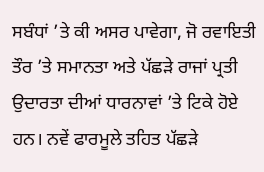ਸਬੰਧਾਂ ’ਤੇ ਕੀ ਅਸਰ ਪਾਵੇਗਾ, ਜੋ ਰਵਾਇਤੀ ਤੌਰ ’ਤੇ ਸਮਾਨਤਾ ਅਤੇ ਪੱਛੜੇ ਰਾਜਾਂ ਪ੍ਰਤੀ ਉਦਾਰਤਾ ਦੀਆਂ ਧਾਰਨਾਵਾਂ ’ਤੇ ਟਿਕੇ ਹੋਏ ਹਨ। ਨਵੇਂ ਫਾਰਮੂਲੇ ਤਹਿਤ ਪੱਛੜੇ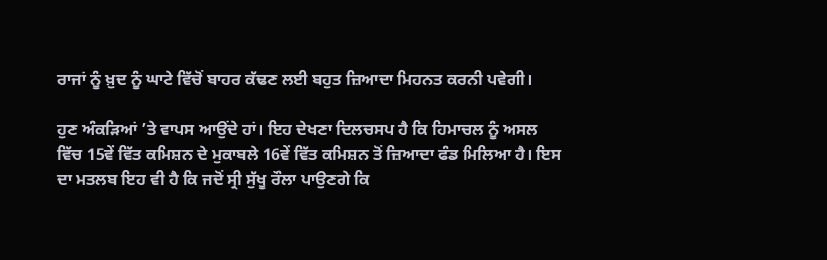ਰਾਜਾਂ ਨੂੰ ਖ਼ੁਦ ਨੂੰ ਘਾਟੇ ਵਿੱਚੋਂ ਬਾਹਰ ਕੱਢਣ ਲਈ ਬਹੁਤ ਜ਼ਿਆਦਾ ਮਿਹਨਤ ਕਰਨੀ ਪਵੇਗੀ।

ਹੁਣ ਅੰਕੜਿਆਂ ’ਤੇ ਵਾਪਸ ਆਉਂਦੇ ਹਾਂ। ਇਹ ਦੇਖਣਾ ਦਿਲਚਸਪ ਹੈ ਕਿ ਹਿਮਾਚਲ ਨੂੰ ਅਸਲ ਵਿੱਚ 15ਵੇਂ ਵਿੱਤ ਕਮਿਸ਼ਨ ਦੇ ਮੁਕਾਬਲੇ 16ਵੇਂ ਵਿੱਤ ਕਮਿਸ਼ਨ ਤੋਂ ਜ਼ਿਆਦਾ ਫੰਡ ਮਿਲਿਆ ਹੈ। ਇਸ ਦਾ ਮਤਲਬ ਇਹ ਵੀ ਹੈ ਕਿ ਜਦੋਂ ਸ੍ਰੀ ਸੁੱਖੂ ਰੌਲਾ ਪਾਉਣਗੇ ਕਿ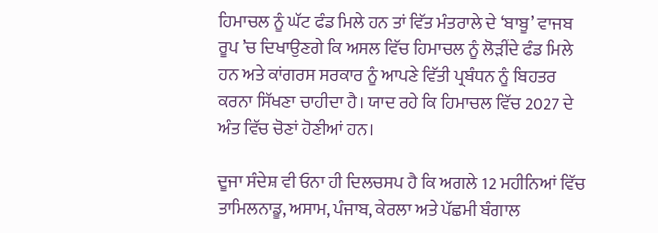ਹਿਮਾਚਲ ਨੂੰ ਘੱਟ ਫੰਡ ਮਿਲੇ ਹਨ ਤਾਂ ਵਿੱਤ ਮੰਤਰਾਲੇ ਦੇ ‘ਬਾਬੂ’ ਵਾਜਬ ਰੂਪ ’ਚ ਦਿਖਾਉਣਗੇ ਕਿ ਅਸਲ ਵਿੱਚ ਹਿਮਾਚਲ ਨੂੰ ਲੋੜੀਂਦੇ ਫੰਡ ਮਿਲੇ ਹਨ ਅਤੇ ਕਾਂਗਰਸ ਸਰਕਾਰ ਨੂੰ ਆਪਣੇ ਵਿੱਤੀ ਪ੍ਰਬੰਧਨ ਨੂੰ ਬਿਹਤਰ ਕਰਨਾ ਸਿੱਖਣਾ ਚਾਹੀਦਾ ਹੈ। ਯਾਦ ਰਹੇ ਕਿ ਹਿਮਾਚਲ ਵਿੱਚ 2027 ਦੇ ਅੰਤ ਵਿੱਚ ਚੋਣਾਂ ਹੋਣੀਆਂ ਹਨ।

ਦੂਜਾ ਸੰਦੇਸ਼ ਵੀ ਓਨਾ ਹੀ ਦਿਲਚਸਪ ਹੈ ਕਿ ਅਗਲੇ 12 ਮਹੀਨਿਆਂ ਵਿੱਚ ਤਾਮਿਲਨਾਡੂ, ਅਸਾਮ, ਪੰਜਾਬ, ਕੇਰਲਾ ਅਤੇ ਪੱਛਮੀ ਬੰਗਾਲ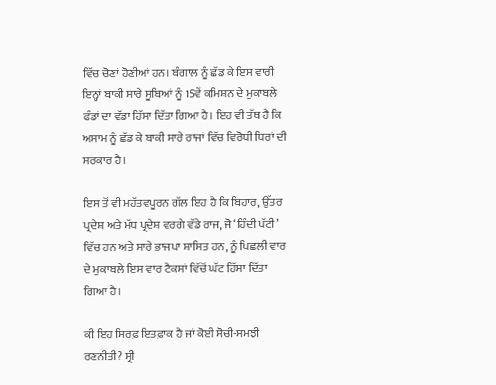ਵਿੱਚ ਚੋਣਾਂ ਹੋਣੀਆਂ ਹਨ। ਬੰਗਾਲ ਨੂੰ ਛੱਡ ਕੇ ਇਸ ਵਾਰੀ ਇਨ੍ਹਾਂ ਬਾਕੀ ਸਾਰੇ ਸੂਬਿਆਂ ਨੂੰ 15ਵੇਂ ਕਮਿਸ਼ਨ ਦੇ ਮੁਕਾਬਲੇ ਫੰਡਾਂ ਦਾ ਵੱਡਾ ਹਿੱਸਾ ਦਿੱਤਾ ਗਿਆ ਹੈ। ਇਹ ਵੀ ਤੱਥ ਹੈ ਕਿ ਅਸਾਮ ਨੂੰ ਛੱਡ ਕੇ ਬਾਕੀ ਸਾਰੇ ਰਾਜਾਂ ਵਿੱਚ ਵਿਰੋਧੀ ਧਿਰਾਂ ਦੀ ਸਰਕਾਰ ਹੈ।

ਇਸ ਤੋਂ ਵੀ ਮਹੱਤਵਪੂਰਨ ਗੱਲ ਇਹ ਹੈ ਕਿ ਬਿਹਾਰ, ਉੱਤਰ ਪ੍ਰਦੇਸ਼ ਅਤੇ ਮੱਧ ਪ੍ਰਦੇਸ਼ ਵਰਗੇ ਵੱਡੇ ਰਾਜ, ਜੋ ‘ਹਿੰਦੀ ਪੱਟੀ’ ਵਿੱਚ ਹਨ ਅਤੇ ਸਾਰੇ ਭਾਜਪਾ ਸ਼ਾਸਿਤ ਹਨ, ਨੂੰ ਪਿਛਲੀ ਵਾਰ ਦੇ ਮੁਕਾਬਲੇ ਇਸ ਵਾਰ ਟੈਕਸਾਂ ਵਿੱਚੋਂ ਘੱਟ ਹਿੱਸਾ ਦਿੱਤਾ ਗਿਆ ਹੈ।

ਕੀ ਇਹ ਸਿਰਫ਼ ਇਤਫ਼ਾਕ ਹੈ ਜਾਂ ਕੋਈ ਸੋਚੀ-ਸਮਝੀ ਰਣਨੀਤੀ? ਸ੍ਰੀ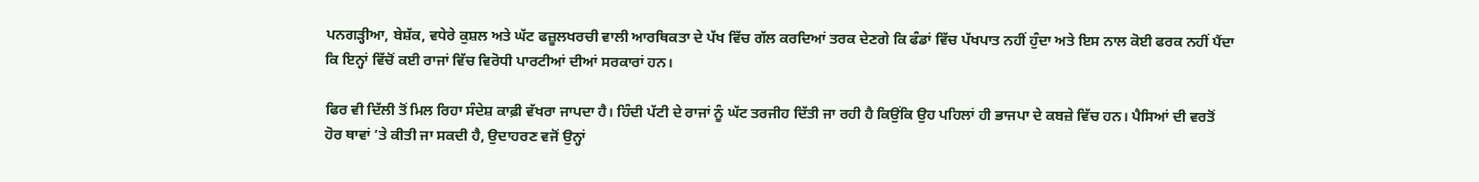ਪਨਗੜ੍ਹੀਆ, ਬੇਸ਼ੱਕ, ਵਧੇਰੇ ਕੁਸ਼ਲ ਅਤੇ ਘੱਟ ਫਜ਼ੂਲਖਰਚੀ ਵਾਲੀ ਆਰਥਿਕਤਾ ਦੇ ਪੱਖ ਵਿੱਚ ਗੱਲ ਕਰਦਿਆਂ ਤਰਕ ਦੇਣਗੇ ਕਿ ਫੰਡਾਂ ਵਿੱਚ ਪੱਖਪਾਤ ਨਹੀਂ ਹੁੰਦਾ ਅਤੇ ਇਸ ਨਾਲ ਕੋਈ ਫਰਕ ਨਹੀਂ ਪੈਂਦਾ ਕਿ ਇਨ੍ਹਾਂ ਵਿੱਚੋਂ ਕਈ ਰਾਜਾਂ ਵਿੱਚ ਵਿਰੋਧੀ ਪਾਰਟੀਆਂ ਦੀਆਂ ਸਰਕਾਰਾਂ ਹਨ।

ਫਿਰ ਵੀ ਦਿੱਲੀ ਤੋਂ ਮਿਲ ਰਿਹਾ ਸੰਦੇਸ਼ ਕਾਫ਼ੀ ਵੱਖਰਾ ਜਾਪਦਾ ਹੈ। ਹਿੰਦੀ ਪੱਟੀ ਦੇ ਰਾਜਾਂ ਨੂੰ ਘੱਟ ਤਰਜੀਹ ਦਿੱਤੀ ਜਾ ਰਹੀ ਹੈ ਕਿਉਂਕਿ ਉਹ ਪਹਿਲਾਂ ਹੀ ਭਾਜਪਾ ਦੇ ਕਬਜ਼ੇ ਵਿੱਚ ਹਨ। ਪੈਸਿਆਂ ਦੀ ਵਰਤੋਂ ਹੋਰ ਥਾਵਾਂ ’ਤੇ ਕੀਤੀ ਜਾ ਸਕਦੀ ਹੈ, ਉਦਾਹਰਣ ਵਜੋਂ ਉਨ੍ਹਾਂ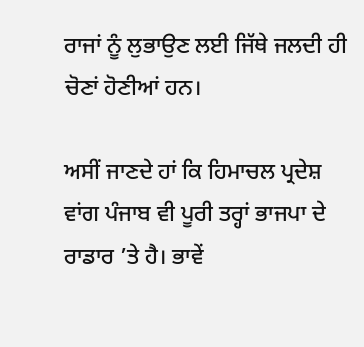ਰਾਜਾਂ ਨੂੰ ਲੁਭਾਉਣ ਲਈ ਜਿੱਥੇ ਜਲਦੀ ਹੀ ਚੋਣਾਂ ਹੋਣੀਆਂ ਹਨ।

ਅਸੀਂ ਜਾਣਦੇ ਹਾਂ ਕਿ ਹਿਮਾਚਲ ਪ੍ਰਦੇਸ਼ ਵਾਂਗ ਪੰਜਾਬ ਵੀ ਪੂਰੀ ਤਰ੍ਹਾਂ ਭਾਜਪਾ ਦੇ ਰਾਡਾਰ ’ਤੇ ਹੈ। ਭਾਵੇਂ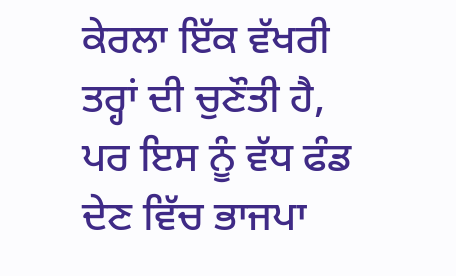ਕੇਰਲਾ ਇੱਕ ਵੱਖਰੀ ਤਰ੍ਹਾਂ ਦੀ ਚੁਣੌਤੀ ਹੈ, ਪਰ ਇਸ ਨੂੰ ਵੱਧ ਫੰਡ ਦੇਣ ਵਿੱਚ ਭਾਜਪਾ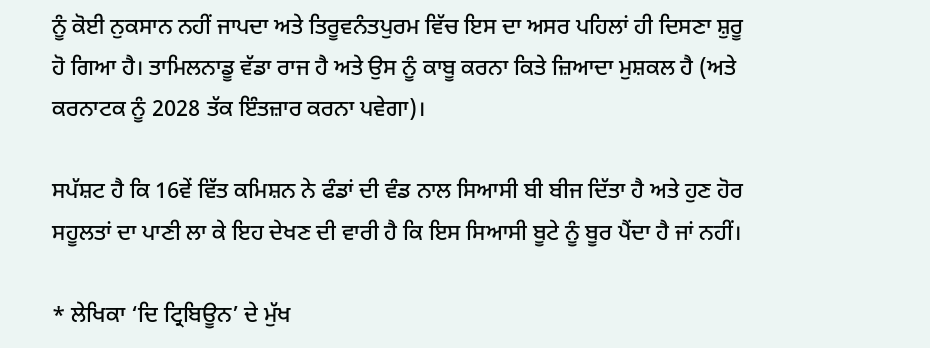ਨੂੰ ਕੋਈ ਨੁਕਸਾਨ ਨਹੀਂ ਜਾਪਦਾ ਅਤੇ ਤਿਰੂਵਨੰਤਪੁਰਮ ਵਿੱਚ ਇਸ ਦਾ ਅਸਰ ਪਹਿਲਾਂ ਹੀ ਦਿਸਣਾ ਸ਼ੁਰੂ ਹੋ ਗਿਆ ਹੈ। ਤਾਮਿਲਨਾਡੂ ਵੱਡਾ ਰਾਜ ਹੈ ਅਤੇ ਉਸ ਨੂੰ ਕਾਬੂ ਕਰਨਾ ਕਿਤੇ ਜ਼ਿਆਦਾ ਮੁਸ਼ਕਲ ਹੈ (ਅਤੇ ਕਰਨਾਟਕ ਨੂੰ 2028 ਤੱਕ ਇੰਤਜ਼ਾਰ ਕਰਨਾ ਪਵੇਗਾ)।

ਸਪੱਸ਼ਟ ਹੈ ਕਿ 16ਵੇਂ ਵਿੱਤ ਕਮਿਸ਼ਨ ਨੇ ਫੰਡਾਂ ਦੀ ਵੰਡ ਨਾਲ ਸਿਆਸੀ ਬੀ ਬੀਜ ਦਿੱਤਾ ਹੈ ਅਤੇ ਹੁਣ ਹੋਰ ਸਹੂਲਤਾਂ ਦਾ ਪਾਣੀ ਲਾ ਕੇ ਇਹ ਦੇਖਣ ਦੀ ਵਾਰੀ ਹੈ ਕਿ ਇਸ ਸਿਆਸੀ ਬੂਟੇ ਨੂੰ ਬੂਰ ਪੈਂਦਾ ਹੈ ਜਾਂ ਨਹੀਂ।

* ਲੇਖਿਕਾ ‘ਦਿ ਟ੍ਰਿਬਿਊਨ’ ਦੇ ਮੁੱਖ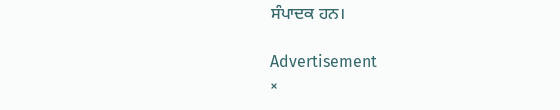ਸੰਪਾਦਕ ਹਨ।

Advertisement
×